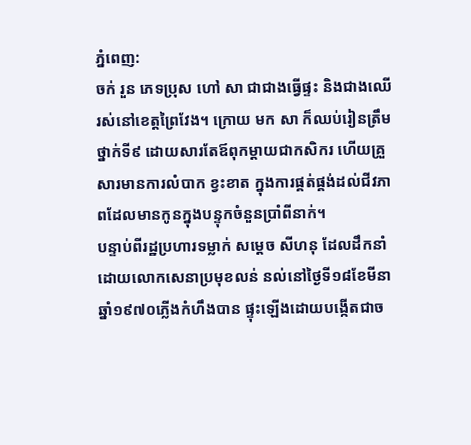ភ្នំពេញ:
ចក់ រួន ភេទប្រុស ហៅ សា ជាជាងធ្វើផ្ទះ និងជាងឈើ រស់នៅខេត្ដព្រៃវែង។ ក្រោយ មក សា ក៏ឈប់រៀនត្រឹមថ្នាក់ទី៩ ដោយសារតែឪពុកម្ដាយជាកសិករ ហើយគ្រួសារមានការលំបាក ខ្វះខាត ក្នុងការផ្គត់ផ្គង់ដល់ជីវភាពដែលមានកូនក្នុងបន្ទុកចំនួនប្រាំពីនាក់។
បន្ទាប់ពីរដ្ឋប្រហារទម្លាក់ សម្ដេច សីហនុ ដែលដឹកនាំដោយលោកសេនាប្រមុខលន់ នល់នៅថ្ងៃទី១៨ខែមីនាឆ្នាំ១៩៧០ភ្លើងកំហឹងបាន ផ្ទុះឡើងដោយបង្កើតជាច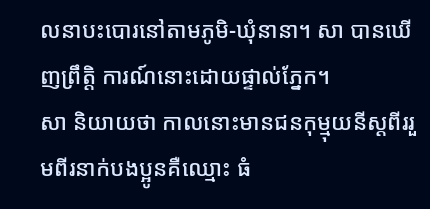លនាបះបោរនៅតាមភូមិ-ឃុំនានា។ សា បានឃើញព្រឹត្ដិ ការណ៍នោះដោយផ្ទាល់ភ្នែក។
សា និយាយថា កាលនោះមានជនកុម្មុយនីស្ដពីររួមពីរនាក់បងប្អូនគឺឈ្មោះ ធំ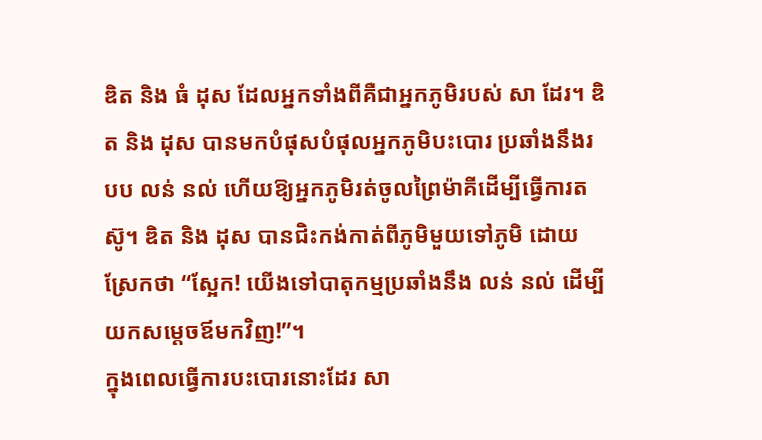ឌិត និង ធំ ដុស ដែលអ្នកទាំងពីគឺជាអ្នកភូមិរបស់ សា ដែរ។ ឌិត និង ដុស បានមកបំផុសបំផុលអ្នកភូមិបះបោរ ប្រឆាំងនឹងរបប លន់ នល់ ហើយឱ្យអ្នកភូមិរត់ចូលព្រៃម៉ាគីដើម្បីធ្វើការតស៊ូ។ ឌិត និង ដុស បានជិះកង់កាត់ពីភូមិមួយទៅភូមិ ដោយស្រែកថា “ស្អែក! យើងទៅបាតុកម្មប្រឆាំងនឹង លន់ នល់ ដើម្បីយកសម្ដេចឪមកវិញ!”។
ក្នុងពេលធ្វើការបះបោរនោះដែរ សា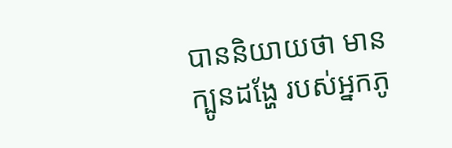បាននិយាយថា មានក្បូនដង្ហែ របស់អ្នកភូ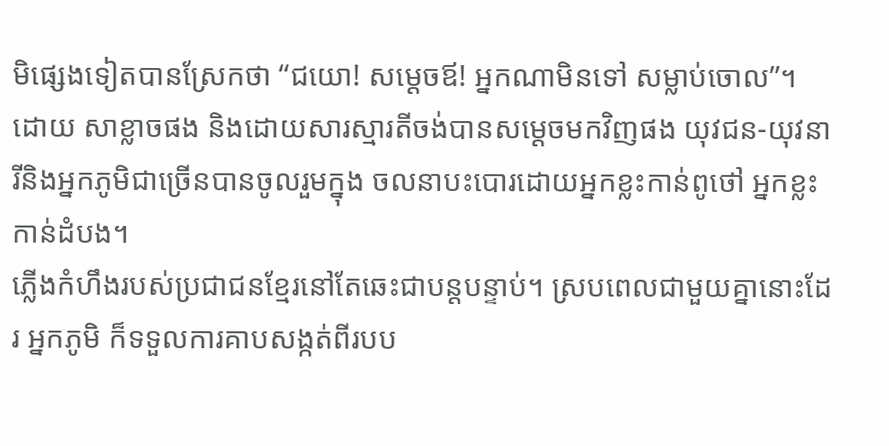មិផ្សេងទៀតបានស្រែកថា “ជយោ! សម្ដេចឪ! អ្នកណាមិនទៅ សម្លាប់ចោល”។ ដោយ សាខ្លាចផង និងដោយសារស្មារតីចង់បានសម្ដេចមកវិញផង យុវជន-យុវនារីនិងអ្នកភូមិជាច្រើនបានចូលរួមក្នុង ចលនាបះបោរដោយអ្នកខ្លះកាន់ពូថៅ អ្នកខ្លះកាន់ដំបង។
ភ្លើងកំហឹងរបស់ប្រជាជនខ្មែរនៅតែឆេះជាបន្ដបន្ទាប់។ ស្របពេលជាមួយគ្នានោះដែរ អ្នកភូមិ ក៏ទទួលការគាបសង្កត់ពីរបប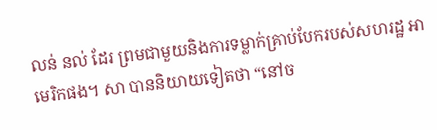លន់ នល់ ដែរ ព្រមជាមួយនិងការទម្លាក់គ្រាប់បែករបស់សហរដ្ឋ អាមេរិកផង។ សា បាននិយាយទៀតថា “នៅច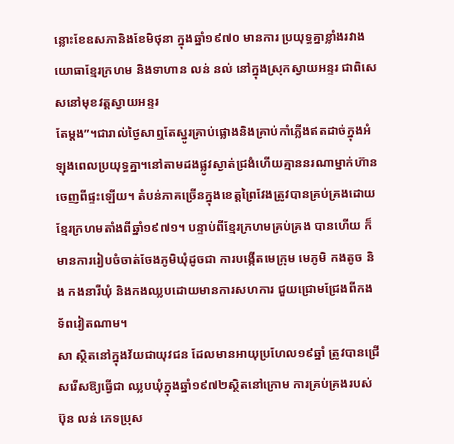ន្លោះខែឧសភានិងខែមិថុនា ក្នុងឆ្នាំ១៩៧០ មានការ ប្រយុទ្ធគ្នាខ្លាំងរវាងយោធាខ្មែរក្រហម និងទាហាន លន់ នល់ នៅក្នុងស្រុកស្វាយអន្ទរ ជាពិសេសនៅមុខវត្ដស្វាយអន្ទរ
តែម្ដង”។ជារាល់ថ្ងៃសាឮតែស្នូរគ្រាប់ផ្លោងនិងគ្រាប់កាំភ្លើងឥតដាច់ក្នុងអំឡុងពេលប្រយុទ្ធគ្នា។នៅតាមដងផ្លូវស្ងាត់ជ្រងំហើយគ្មាននរណាម្នាក់ហ៊ានចេញពីផ្ទះឡើយ។ តំបន់ភាគច្រើនក្នុងខេត្ដព្រៃវែងត្រូវបានគ្រប់គ្រងដោយខ្មែរក្រហមតាំងពីឆ្នាំ១៩៧១។ បន្ទាប់ពីខ្មែរក្រហមគ្រប់គ្រង បានហើយ ក៏មានការរៀបចំចាត់ចែងភូមិឃុំដូចជា ការបង្កើតមេក្រុម មេភូមិ កងតូច និង កងនារីឃុំ និងកងឈ្លបដោយមានការសហការ ជួយជ្រោមជ្រែងពីកងទ័ពវៀតណាម។
សា ស្ថិតនៅក្នុងវ័យជាយុវជន ដែលមានអាយុប្រហែល១៩ឆ្នាំ ត្រូវបានជ្រើសរើសឱ្យធ្វើជា ឈ្លបឃុំក្នុងឆ្នាំ១៩៧២ស្ថិតនៅក្រោម ការគ្រប់គ្រងរបស់ ប៊ុន លន់ ភេទប្រុស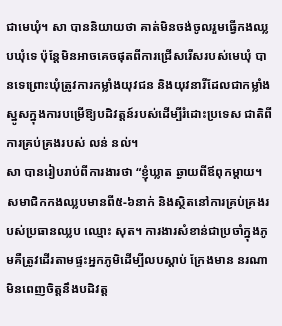ជាមេឃុំ។ សា បាននិយាយថា គាត់មិនចង់ចូលរួមធ្វើកងឈ្លបឃុំទេ ប៉ុន្ដែមិនអាចគេចផុតពីការជ្រើសរើសរបស់មេឃុំ បានទេព្រោះឃុំត្រូវការកម្លាំងយុវជន និងយុវនារីដែលជាកម្លាំងស្នូសក្នុងការបម្រើឱ្យបដិវត្ដន៍របស់ដើម្បីរំដោះប្រទេស ជាតិពីការគ្រប់គ្រងរបស់ លន់ នល់។
សា បានរៀបរាប់ពីការងារថា “ខ្ញុំឃ្លាត ឆ្ងាយពីឪពុកម្ដាយ។ សមាជិកកងឈ្លបមានពី៥-៦នាក់ និងស្ថិតនៅការគ្រប់គ្រងរបស់ប្រធានឈ្លប ឈ្មោះ សុត។ ការងារសំខាន់ជាប្រចាំក្នុងភូមគឺត្រូវដើរតាមផ្ទះអ្នកភូមិដើម្បីលបស្ដាប់ ក្រែងមាន នរណាមិនពេញចិត្ដនឹងបដិវត្ដ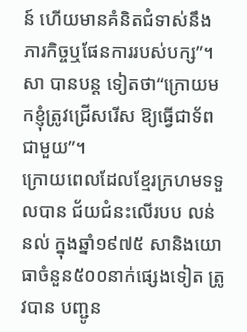ន៍ ហើយមានគំនិតជំទាស់នឹងភារកិច្ចឬផែនការរបស់បក្ស”។ សា បានបន្ដ ទៀតថា“ក្រោយមកខ្ញុំត្រូវជ្រើសរើស ឱ្យធ្វើជាទ័ពជាមួយ”។
ក្រោយពេលដែលខ្មែរក្រហមទទួលបាន ជ័យជំនះលើរបប លន់ នល់ ក្នុងឆ្នាំ១៩៧៥ សានិងយោធាចំនួន៥០០នាក់ផ្សេងទៀត ត្រូវបាន បញ្ជូន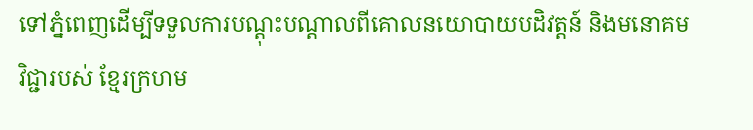ទៅភ្នំពេញដើម្បីទទួលការបណ្ដុះបណ្ដាលពីគោលនយោបាយបដិវត្ដន៍ និងមនោគមវិជ្ជារបស់ ខ្មែរក្រហម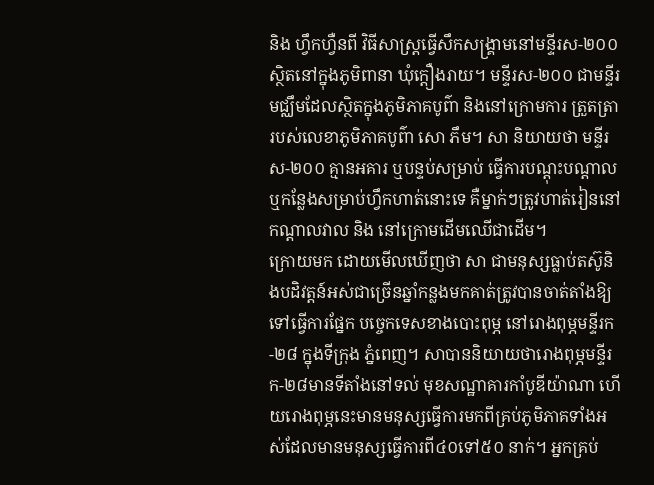និង ហ្វឹកហ្វឺនពី វិធីសាស្ដ្រធ្វើសឹកសង្គ្រាមនៅមន្ទីរស-២០០ ស្ថិតនៅក្នុងភូមិពានា ឃុំក្ដឿងរាយ។ មន្ទីរស-២០០ ជាមន្ទីរមជ្ឈឹមដែលស្ថិតក្នុងភូមិភាគបូព៌ា និងនៅក្រោមការ ត្រួតត្រា របស់លេខាភូមិភាគបូព៌ា សោ ភឹម។ សា និយាយថា មន្ទីរស-២០០ គ្មានអគារ ឬបន្ទប់សម្រាប់ ធ្វើការបណ្ដុះបណ្ដាល ឬកន្លែងសម្រាប់ហ្វឹកហាត់នោះទេ គឺម្នាក់ៗត្រូវហាត់រៀននៅកណ្ដាលវាល និង នៅក្រោមដើមឈើជាដើម។
ក្រោយមក ដោយមើលឃើញថា សា ជាមនុស្សធ្លាប់តស៊ូនិងបដិវត្ដន៍អស់ជាច្រើនឆ្នាំកន្លងមកគាត់ត្រូវបានចាត់តាំងឱ្យទៅធ្វើការផ្នែក បច្ចេកទេសខាងបោះពុម្ភ នៅរោងពុម្ភមន្ទីរក-២៨ ក្នុងទីក្រុង ភ្នំពេញ។ សាបាននិយាយថារោងពុម្ភមន្ទីរក-២៨មានទីតាំងនៅទល់ មុខសណ្ឋាគារកាំបូឌីយ៉ាណា ហើយរោងពុម្ភនេះមានមនុស្សធ្វើការមកពីគ្រប់ភូមិភាគទាំងអស់ដែលមានមនុស្សធ្វើការពី៤០ទៅ៥០ នាក់។ អ្នកគ្រប់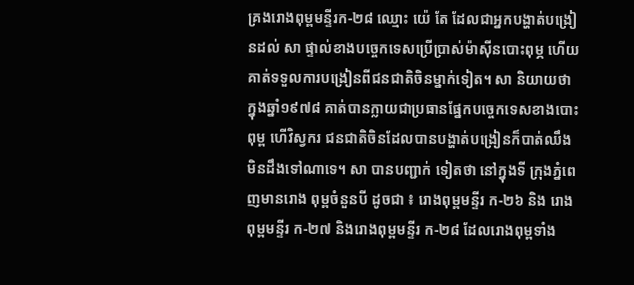គ្រងរោងពុម្ពមន្ទីរក-២៨ ឈ្មោះ យ៉េ តែ ដែលជាអ្នកបង្ហាត់បង្រៀនដល់ សា ផ្ទាល់ខាងបច្ចេកទេសប្រើប្រាស់ម៉ាស៊ីនបោះពុម្ភ ហើយគាត់ទទួលការបង្រៀនពីជនជាតិចិនម្នាក់ទៀត។ សា និយាយថា ក្នុងឆ្នាំ១៩៧៨ គាត់បានក្លាយជាប្រធានផ្នែកបច្ចេកទេសខាងបោះពុម្ព ហើវិស្វករ ជនជាតិចិនដែលបានបង្ហាត់បង្រៀនក៏បាត់ឈឹងមិនដឹងទៅណាទេ។ សា បានបញ្ជាក់ ទៀតថា នៅក្នុងទី ក្រុងភ្នំពេញមានរោង ពុម្ពចំនួនបី ដូចជា ៖ រោងពុម្ពមន្ទីរ ក-២៦ និង រោងពុម្ពមន្ទីរ ក-២៧ និងរោងពុម្ពមន្ទីរ ក-២៨ ដែលរោងពុម្ពទាំង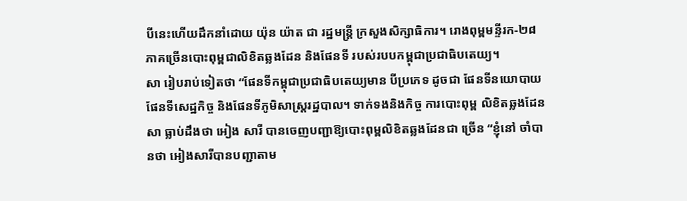បីនេះហើយដឹកនាំដោយ យ៉ុន យ៉ាត ជា រដ្ឋមន្ដ្រី ក្រសួងសិក្សាធិការ។ រោងពុម្ពមន្ទីរក-២៨ ភាគច្រើនបោះពុម្ពជាលិខិតឆ្លងដែន និងផែនទី របស់របបកម្ពុជាប្រជាធិបតេយ្យ។
សា រៀបរាប់ទៀតថា “ផែនទីកម្ពុជាប្រជាធិបតេយ្យមាន បីប្រភេទ ដូចជា ផែនទីនយោបាយ ផែនទីសេដ្ឋកិច្ច និងផែនទីភូមិសាស្ដ្ររដ្ឋបាល។ ទាក់ទងនិងកិច្ច ការបោះពុម្ព លិខិតឆ្លងដែន សា ធ្លាប់ដឹងថា អៀង សារី បានចេញបញ្ជាឱ្យបោះពុម្ពលិខិតឆ្លងដែនជា ច្រើន “ខ្ញុំនៅ ចាំបានថា អៀងសារីបានបញ្ជាតាម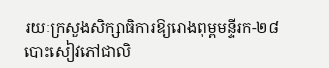រយៈក្រសួងសិក្សាធិការឱ្យរោងពុម្ពមន្ទីរក-២៨បោះសៀវភៅជាលិ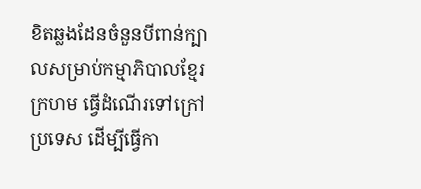ខិតឆ្លងដែនចំនួនបីពាន់ក្បាលសម្រាប់កម្មាភិបាលខ្មែរក្រហម ធ្វើដំណើរទៅក្រៅប្រទេស ដើម្បីធ្វើកា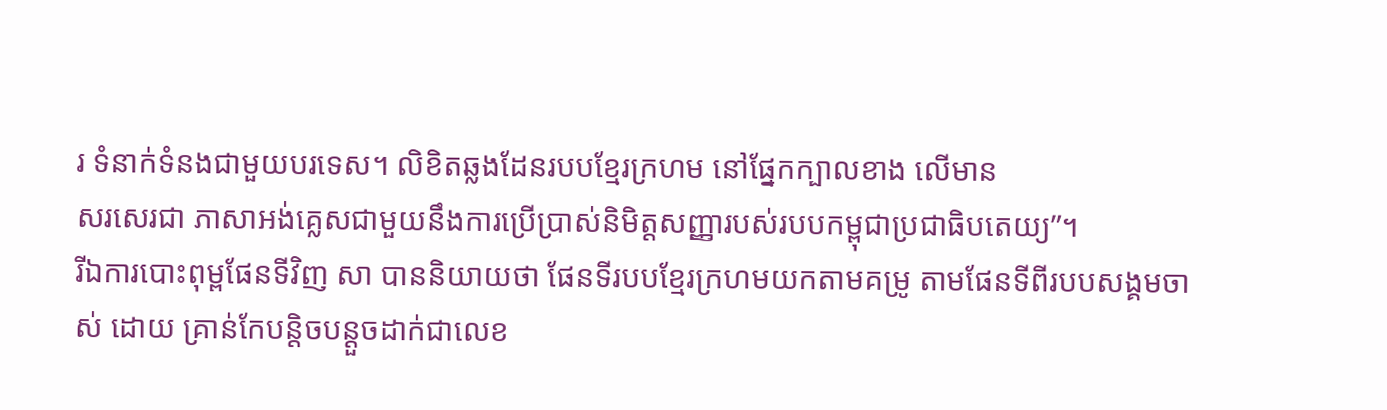រ ទំនាក់ទំនងជាមួយបរទេស។ លិខិតឆ្លងដែនរបបខ្មែរក្រហម នៅផ្នែកក្បាលខាង លើមាន
សរសេរជា ភាសាអង់គ្លេសជាមួយនឹងការប្រើប្រាស់និមិត្ដសញ្ញារបស់របបកម្ពុជាប្រជាធិបតេយ្យ”។
រីឯការបោះពុម្ពផែនទីវិញ សា បាននិយាយថា ផែនទីរបបខ្មែរក្រហមយកតាមគម្រូ តាមផែនទីពីរបបសង្គមចាស់ ដោយ គ្រាន់កែបន្ដិចបន្ដួចដាក់ជាលេខ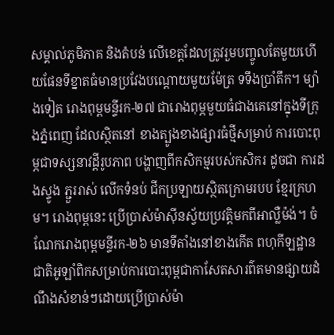សម្គាល់ភូមិភាគ និងតំបន់ លើខេត្ដដែលត្រូវរួមបញ្ចូលតែមួយហើយផែនទីខ្នាតធំមានប្រវែងបណ្ដោយមួយម៉ែត្រ ទទឹងប្រាំតឹក។ ម្យ៉ាងទៀត រោងពុម្ពមន្ទីរក-២៧ ជារោងពុម្ភមួយធំជាងគេនៅក្នុងទីក្រុងភ្នំពេញ ដែលស្ថិតនៅ ខាងត្បូងខាងផ្សារធំថ្មីសម្រាប់ ការបោះពុម្ភជាទស្សនាវដ្ដីរូបភាព បង្ហាញពីកសិកម្មរបស់កសិករ ដូចជា ការដងស្ទូង ភ្ជួររាស់ លើកទំនប់ ជីកប្រឡាយស្ថិតក្រោមរបប ខ្មែរក្រហម។ រោងពុម្ពនេះ ប្រើប្រាស់ម៉ាស៊ីនស្វ័យប្រវត្ដិមកពីអាល្លឺម៉ង់។ ចំណែករោងពុម្ពមន្ទីរក-២៦ មានទីតាំងនៅខាងកើត ពហុកីឡដ្ឋានជាតិអូឡាំពិកសម្រាប់ការបោះពុម្ពជាកាសែតសារព៌តមានផ្សាយដំណឹងសំខាន់ៗដោយប្រើប្រាស់ម៉ា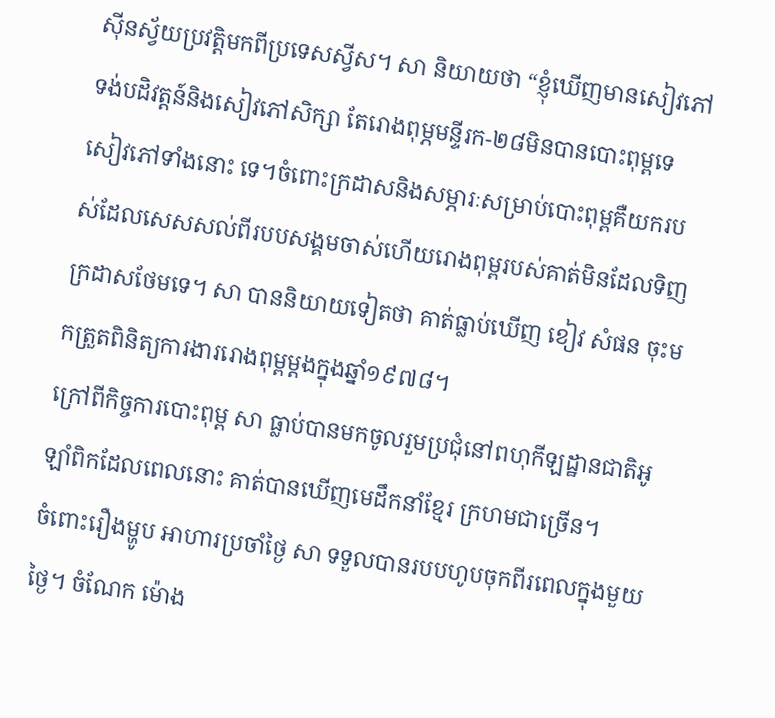ស៊ីនស្វ័យប្រវត្ដិមកពីប្រទេសស្វីស។ សា និយាយថា “ខ្ញុំឃើញមានសៀវភៅ ទង់បដិវត្ដន៍និងសៀវភៅសិក្សា តែរោងពុម្ភមន្ទីរក-២៨មិនបានបោះពុម្ពទេសៀវភៅទាំងនោះ ទេ។ចំពោះក្រដាសនិងសម្ភារៈសម្រាប់បោះពុម្ពគឺយករបស់ដែលសេសសល់ពីរបបសង្គមចាស់ហើយរោងពុម្ពរបស់គាត់មិនដែលទិញក្រដាសថែមទេ។ សា បាននិយាយទៀតថា គាត់ធ្លាប់ឃើញ ខៀវ សំផន ចុះមកត្រួតពិនិត្យការងាររោងពុម្ពម្ដងក្នុងឆ្នាំ១៩៧៨។
ក្រៅពីកិច្ចការបោះពុម្ព សា ធ្លាប់បានមកចូលរួមប្រជុំនៅពហុកីឡដ្ឋានជាតិអូឡាំពិកដែលពេលនោះ គាត់បានឃើញមេដឹកនាំខ្មែរ ក្រហមជាច្រើន។
ចំពោះរឿងម្ហូប អាហារប្រចាំថ្ងៃ សា ទទួលបានរបបហូបចុកពីរពេលក្នុងមួយថ្ងៃ។ ចំណែក ម៉ោង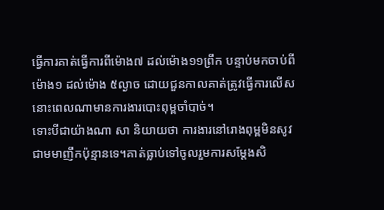ធ្វើការគាត់ធ្វើការពីម៉ោង៧ ដល់ម៉ោង១១ព្រឹក បន្ទាប់មកចាប់ពីម៉ោង១ ដល់ម៉ោង ៥ល្ងាច ដោយជួនកាលគាត់ត្រូវធ្វើការលើសនោះពេលណាមានការងារបោះពុម្ពចាំបាច់។
ទោះបីជាយ៉ាងណា សា និយាយថា ការងារនៅរោងពុម្ពមិនសូវជាមមាញឹកប៉ុន្មានទេ។គាត់ធ្លាប់ទៅចូលរួមការសម្ដែងសិ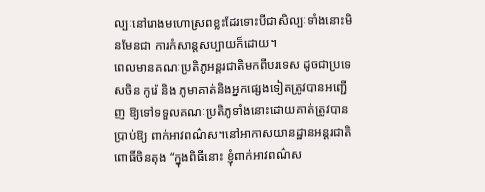ល្បៈនៅរោងមហោស្រពខ្លះដែរទោះបីជាសិល្បៈទាំងនោះមិនមែនជា ការកំសាន្តសប្បាយក៏ដោយ។
ពេលមានគណៈប្រតិភូអន្ដរជាតិមកពីបរទេស ដូចជាប្រទេសចិន កូរ៉េ និង ភូមាគាត់និងអ្នកផ្សេងទៀតត្រូវបានអញ្ជើញ ឱ្យទៅទទួលគណៈប្រតិភូទាំងនោះដោយគាត់ត្រូវបានប្រាប់ឱ្យ ពាក់អាវពណ៌ស។នៅអាកាសយានដ្ឋានអន្ដរជាតិ ពោធិ៍ចិនតុង “ក្នុងពិធីនោះ ខ្ញុំពាក់អាវពណ៌ស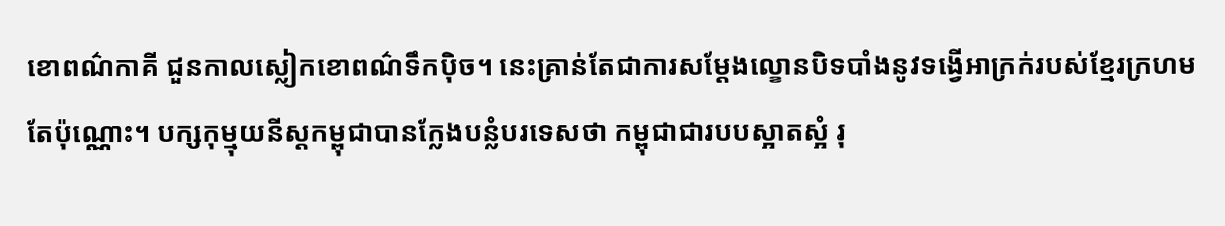ខោពណ៌កាគី ជួនកាលស្លៀកខោពណ៌ទឹកប៉ិច។ នេះគ្រាន់តែជាការសម្ដែងល្ខោនបិទបាំងនូវទង្វើអាក្រក់របស់ខ្មែរក្រហម តែប៉ុណ្ណោះ។ បក្សកុម្មុយនីស្ដកម្ពុជាបានក្លែងបន្លំបរទេសថា កម្ពុជាជារបបស្អាតស្អំ រុ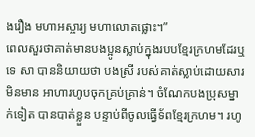ងរឿង មហាអស្ចារ្យ មហាលោតផ្លោះ។”
ពេលសួរថាគាត់មានបងប្អូនស្លាប់ក្នុងរបបខ្មែរក្រហមដែរឬទេ សា បាននិយាយថា បងស្រី របស់គាត់ស្លាប់ដោយសារមិនមាន អាហារហូបចុកគ្រប់គ្រាន់។ ចំណែកបងប្រុសម្នាក់ទៀត បានបាត់ខ្លួន បន្ទាប់ពីចូលធ្វើទ័ពខ្មែរក្រហម។ រហូ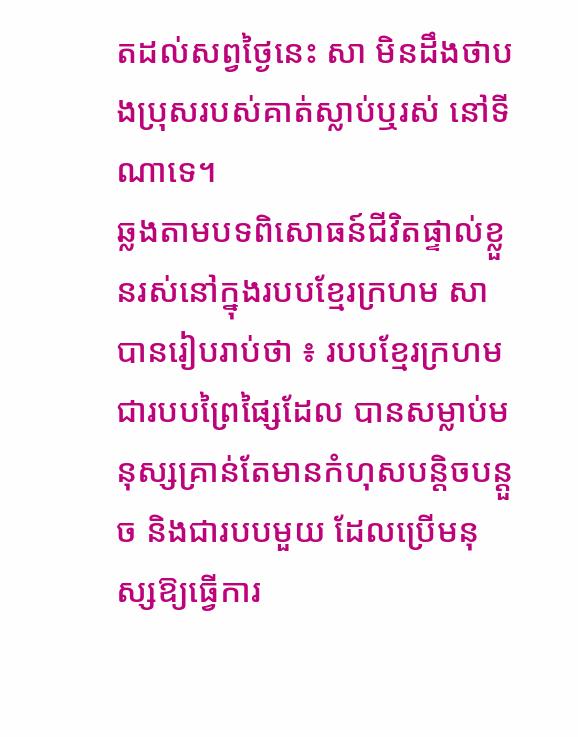តដល់សព្វថ្ងៃនេះ សា មិនដឹងថាបងប្រុសរបស់គាត់ស្លាប់ឬរស់ នៅទីណាទេ។
ឆ្លងតាមបទពិសោធន៍ជីវិតផ្ទាល់ខ្លួនរស់នៅក្នុងរបបខ្មែរក្រហម សា បានរៀបរាប់ថា ៖ របបខ្មែរក្រហមជារបបព្រៃផ្សៃដែល បានសម្លាប់មនុស្សគ្រាន់តែមានកំហុសបន្ដិចបន្ដួច និងជារបបមួយ ដែលប្រើមនុស្សឱ្យធ្វើការ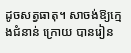ដូចសត្វធាតុ។ សាចង់ឱ្យក្មេងជំនាន់ ក្រោយ បានរៀន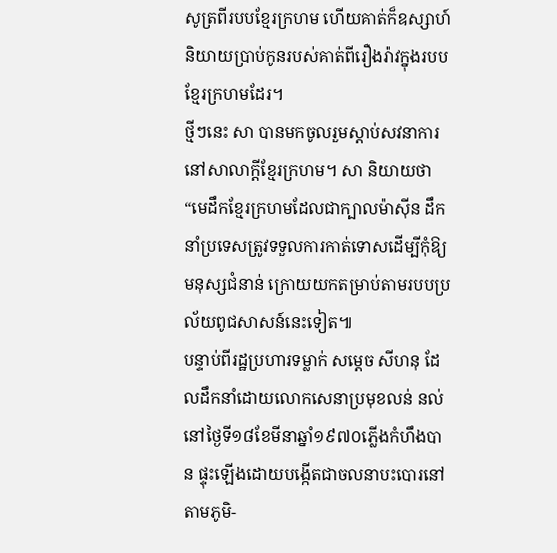សូត្រពីរបបខ្មែរក្រហម ហើយគាត់ក៏ឧស្សាហ៍និយាយប្រាប់កូនរបស់គាត់ពីរឿងរ៉ាវក្នុងរបបខ្មែរក្រហមដែរ។
ថ្មីៗនេះ សា បានមកចូលរួមស្ដាប់សវនាការនៅសាលាក្ដីខ្មែរក្រហម។ សា និយាយថា“មេដឹកខ្មែរក្រហមដែលជាក្បាលម៉ាស៊ីន ដឹកនាំប្រទេសត្រូវទទួលការកាត់ទោសដើម្បីកុំឱ្យមនុស្សជំនាន់ ក្រោយយកតម្រាប់តាមរបបប្រល័យពូជសាសន៍នេះទៀត៕
បន្ទាប់ពីរដ្ឋប្រហារទម្លាក់ សម្ដេច សីហនុ ដែលដឹកនាំដោយលោកសេនាប្រមុខលន់ នល់នៅថ្ងៃទី១៨ខែមីនាឆ្នាំ១៩៧០ភ្លើងកំហឹងបាន ផ្ទុះឡើងដោយបង្កើតជាចលនាបះបោរនៅតាមភូមិ-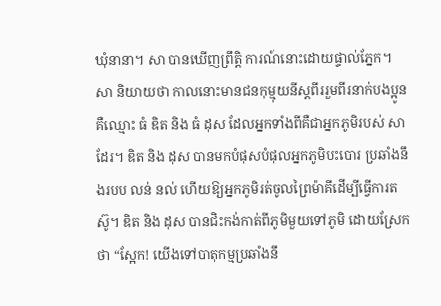ឃុំនានា។ សា បានឃើញព្រឹត្ដិ ការណ៍នោះដោយផ្ទាល់ភ្នែក។
សា និយាយថា កាលនោះមានជនកុម្មុយនីស្ដពីររួមពីរនាក់បងប្អូនគឺឈ្មោះ ធំ ឌិត និង ធំ ដុស ដែលអ្នកទាំងពីគឺជាអ្នកភូមិរបស់ សា ដែរ។ ឌិត និង ដុស បានមកបំផុសបំផុលអ្នកភូមិបះបោរ ប្រឆាំងនឹងរបប លន់ នល់ ហើយឱ្យអ្នកភូមិរត់ចូលព្រៃម៉ាគីដើម្បីធ្វើការតស៊ូ។ ឌិត និង ដុស បានជិះកង់កាត់ពីភូមិមួយទៅភូមិ ដោយស្រែកថា “ស្អែក! យើងទៅបាតុកម្មប្រឆាំងនឹ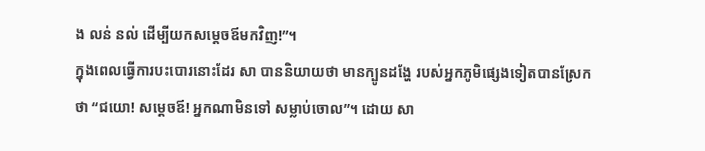ង លន់ នល់ ដើម្បីយកសម្ដេចឪមកវិញ!”។
ក្នុងពេលធ្វើការបះបោរនោះដែរ សា បាននិយាយថា មានក្បូនដង្ហែ របស់អ្នកភូមិផ្សេងទៀតបានស្រែកថា “ជយោ! សម្ដេចឪ! អ្នកណាមិនទៅ សម្លាប់ចោល”។ ដោយ សា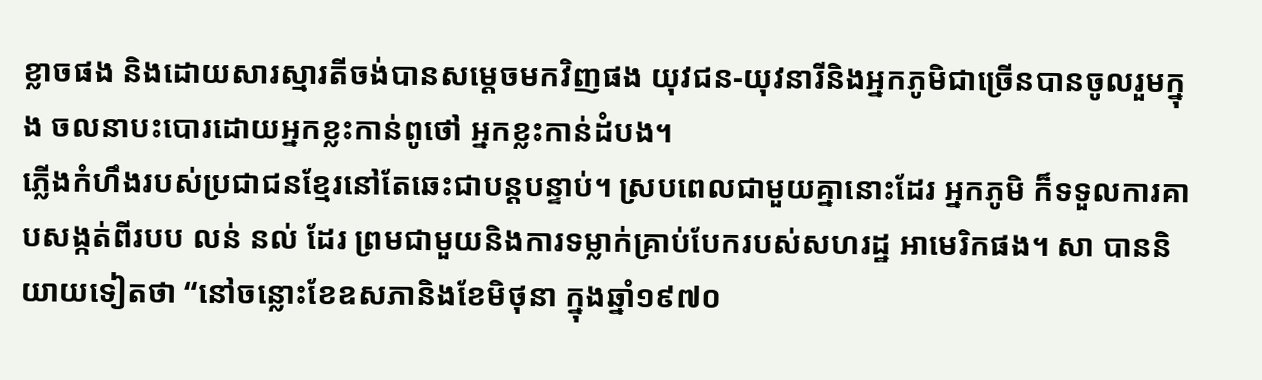ខ្លាចផង និងដោយសារស្មារតីចង់បានសម្ដេចមកវិញផង យុវជន-យុវនារីនិងអ្នកភូមិជាច្រើនបានចូលរួមក្នុង ចលនាបះបោរដោយអ្នកខ្លះកាន់ពូថៅ អ្នកខ្លះកាន់ដំបង។
ភ្លើងកំហឹងរបស់ប្រជាជនខ្មែរនៅតែឆេះជាបន្ដបន្ទាប់។ ស្របពេលជាមួយគ្នានោះដែរ អ្នកភូមិ ក៏ទទួលការគាបសង្កត់ពីរបប លន់ នល់ ដែរ ព្រមជាមួយនិងការទម្លាក់គ្រាប់បែករបស់សហរដ្ឋ អាមេរិកផង។ សា បាននិយាយទៀតថា “នៅចន្លោះខែឧសភានិងខែមិថុនា ក្នុងឆ្នាំ១៩៧០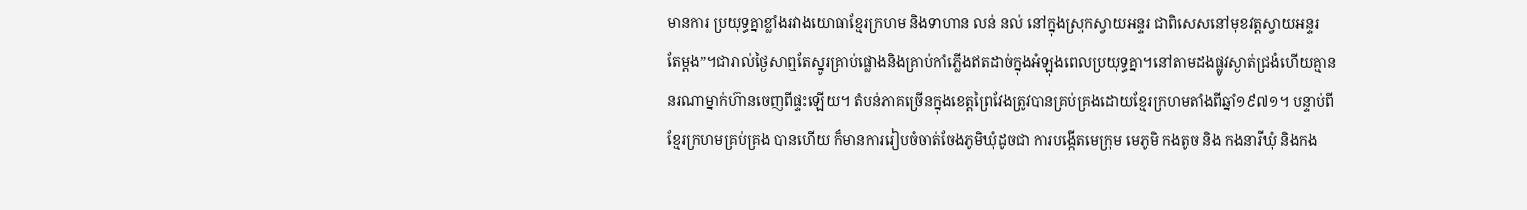មានការ ប្រយុទ្ធគ្នាខ្លាំងរវាងយោធាខ្មែរក្រហម និងទាហាន លន់ នល់ នៅក្នុងស្រុកស្វាយអន្ទរ ជាពិសេសនៅមុខវត្ដស្វាយអន្ទរ
តែម្ដង”។ជារាល់ថ្ងៃសាឮតែស្នូរគ្រាប់ផ្លោងនិងគ្រាប់កាំភ្លើងឥតដាច់ក្នុងអំឡុងពេលប្រយុទ្ធគ្នា។នៅតាមដងផ្លូវស្ងាត់ជ្រងំហើយគ្មាននរណាម្នាក់ហ៊ានចេញពីផ្ទះឡើយ។ តំបន់ភាគច្រើនក្នុងខេត្ដព្រៃវែងត្រូវបានគ្រប់គ្រងដោយខ្មែរក្រហមតាំងពីឆ្នាំ១៩៧១។ បន្ទាប់ពីខ្មែរក្រហមគ្រប់គ្រង បានហើយ ក៏មានការរៀបចំចាត់ចែងភូមិឃុំដូចជា ការបង្កើតមេក្រុម មេភូមិ កងតូច និង កងនារីឃុំ និងកង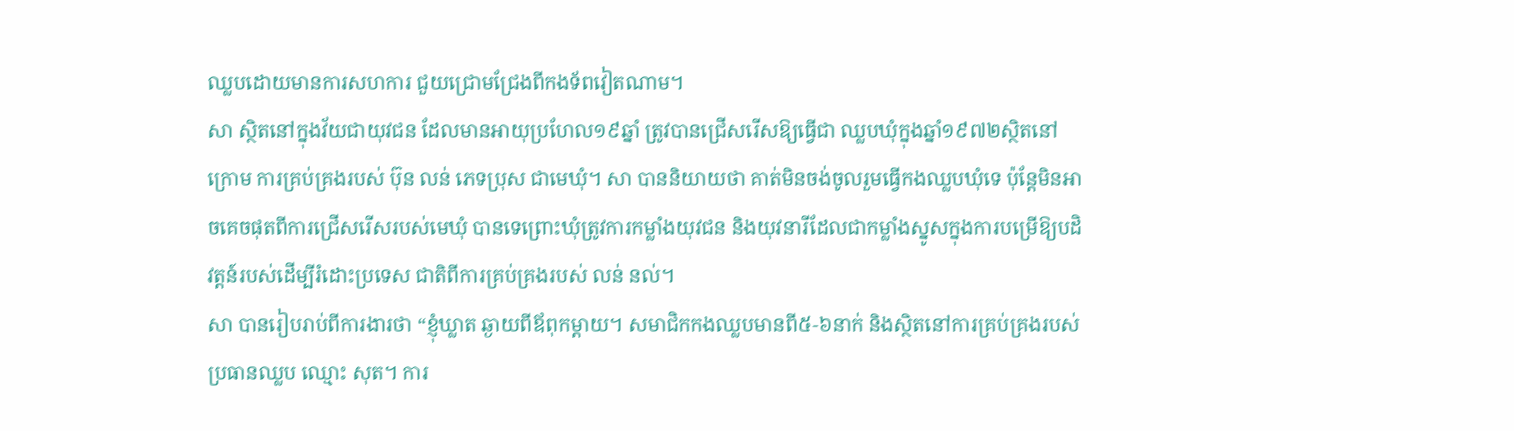ឈ្លបដោយមានការសហការ ជួយជ្រោមជ្រែងពីកងទ័ពវៀតណាម។
សា ស្ថិតនៅក្នុងវ័យជាយុវជន ដែលមានអាយុប្រហែល១៩ឆ្នាំ ត្រូវបានជ្រើសរើសឱ្យធ្វើជា ឈ្លបឃុំក្នុងឆ្នាំ១៩៧២ស្ថិតនៅក្រោម ការគ្រប់គ្រងរបស់ ប៊ុន លន់ ភេទប្រុស ជាមេឃុំ។ សា បាននិយាយថា គាត់មិនចង់ចូលរួមធ្វើកងឈ្លបឃុំទេ ប៉ុន្ដែមិនអាចគេចផុតពីការជ្រើសរើសរបស់មេឃុំ បានទេព្រោះឃុំត្រូវការកម្លាំងយុវជន និងយុវនារីដែលជាកម្លាំងស្នូសក្នុងការបម្រើឱ្យបដិវត្ដន៍របស់ដើម្បីរំដោះប្រទេស ជាតិពីការគ្រប់គ្រងរបស់ លន់ នល់។
សា បានរៀបរាប់ពីការងារថា “ខ្ញុំឃ្លាត ឆ្ងាយពីឪពុកម្ដាយ។ សមាជិកកងឈ្លបមានពី៥-៦នាក់ និងស្ថិតនៅការគ្រប់គ្រងរបស់ប្រធានឈ្លប ឈ្មោះ សុត។ ការ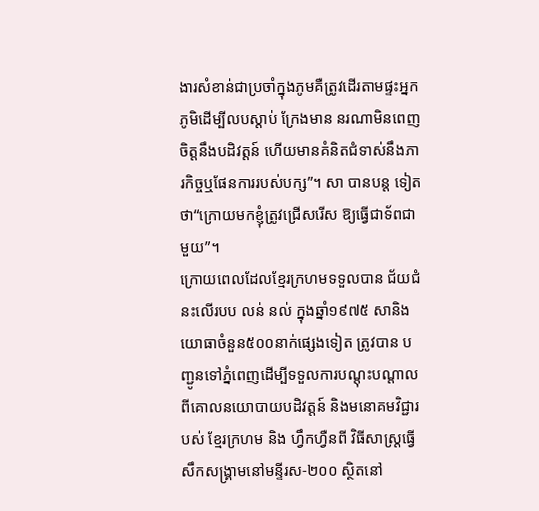ងារសំខាន់ជាប្រចាំក្នុងភូមគឺត្រូវដើរតាមផ្ទះអ្នកភូមិដើម្បីលបស្ដាប់ ក្រែងមាន នរណាមិនពេញចិត្ដនឹងបដិវត្ដន៍ ហើយមានគំនិតជំទាស់នឹងភារកិច្ចឬផែនការរបស់បក្ស”។ សា បានបន្ដ ទៀតថា“ក្រោយមកខ្ញុំត្រូវជ្រើសរើស ឱ្យធ្វើជាទ័ពជាមួយ”។
ក្រោយពេលដែលខ្មែរក្រហមទទួលបាន ជ័យជំនះលើរបប លន់ នល់ ក្នុងឆ្នាំ១៩៧៥ សានិងយោធាចំនួន៥០០នាក់ផ្សេងទៀត ត្រូវបាន បញ្ជូនទៅភ្នំពេញដើម្បីទទួលការបណ្ដុះបណ្ដាលពីគោលនយោបាយបដិវត្ដន៍ និងមនោគមវិជ្ជារបស់ ខ្មែរក្រហម និង ហ្វឹកហ្វឺនពី វិធីសាស្ដ្រធ្វើសឹកសង្គ្រាមនៅមន្ទីរស-២០០ ស្ថិតនៅ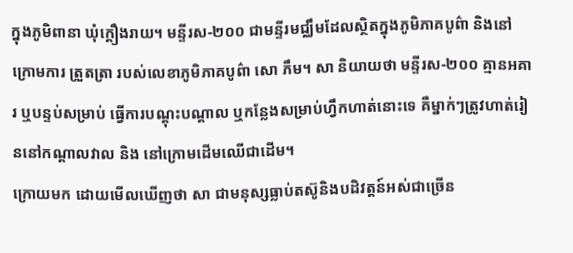ក្នុងភូមិពានា ឃុំក្ដឿងរាយ។ មន្ទីរស-២០០ ជាមន្ទីរមជ្ឈឹមដែលស្ថិតក្នុងភូមិភាគបូព៌ា និងនៅក្រោមការ ត្រួតត្រា របស់លេខាភូមិភាគបូព៌ា សោ ភឹម។ សា និយាយថា មន្ទីរស-២០០ គ្មានអគារ ឬបន្ទប់សម្រាប់ ធ្វើការបណ្ដុះបណ្ដាល ឬកន្លែងសម្រាប់ហ្វឹកហាត់នោះទេ គឺម្នាក់ៗត្រូវហាត់រៀននៅកណ្ដាលវាល និង នៅក្រោមដើមឈើជាដើម។
ក្រោយមក ដោយមើលឃើញថា សា ជាមនុស្សធ្លាប់តស៊ូនិងបដិវត្ដន៍អស់ជាច្រើន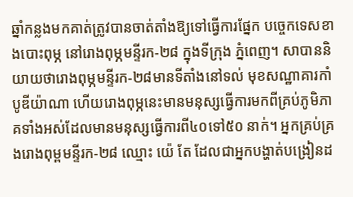ឆ្នាំកន្លងមកគាត់ត្រូវបានចាត់តាំងឱ្យទៅធ្វើការផ្នែក បច្ចេកទេសខាងបោះពុម្ភ នៅរោងពុម្ភមន្ទីរក-២៨ ក្នុងទីក្រុង ភ្នំពេញ។ សាបាននិយាយថារោងពុម្ភមន្ទីរក-២៨មានទីតាំងនៅទល់ មុខសណ្ឋាគារកាំបូឌីយ៉ាណា ហើយរោងពុម្ភនេះមានមនុស្សធ្វើការមកពីគ្រប់ភូមិភាគទាំងអស់ដែលមានមនុស្សធ្វើការពី៤០ទៅ៥០ នាក់។ អ្នកគ្រប់គ្រងរោងពុម្ពមន្ទីរក-២៨ ឈ្មោះ យ៉េ តែ ដែលជាអ្នកបង្ហាត់បង្រៀនដ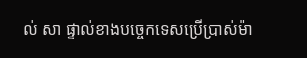ល់ សា ផ្ទាល់ខាងបច្ចេកទេសប្រើប្រាស់ម៉ា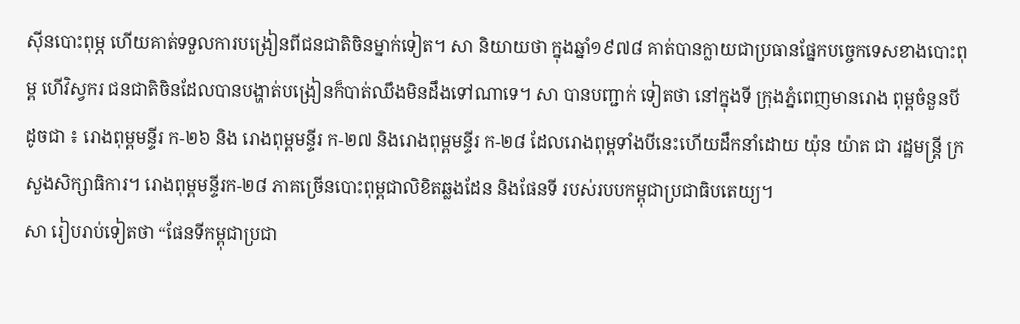ស៊ីនបោះពុម្ភ ហើយគាត់ទទួលការបង្រៀនពីជនជាតិចិនម្នាក់ទៀត។ សា និយាយថា ក្នុងឆ្នាំ១៩៧៨ គាត់បានក្លាយជាប្រធានផ្នែកបច្ចេកទេសខាងបោះពុម្ព ហើវិស្វករ ជនជាតិចិនដែលបានបង្ហាត់បង្រៀនក៏បាត់ឈឹងមិនដឹងទៅណាទេ។ សា បានបញ្ជាក់ ទៀតថា នៅក្នុងទី ក្រុងភ្នំពេញមានរោង ពុម្ពចំនួនបី ដូចជា ៖ រោងពុម្ពមន្ទីរ ក-២៦ និង រោងពុម្ពមន្ទីរ ក-២៧ និងរោងពុម្ពមន្ទីរ ក-២៨ ដែលរោងពុម្ពទាំងបីនេះហើយដឹកនាំដោយ យ៉ុន យ៉ាត ជា រដ្ឋមន្ដ្រី ក្រសួងសិក្សាធិការ។ រោងពុម្ពមន្ទីរក-២៨ ភាគច្រើនបោះពុម្ពជាលិខិតឆ្លងដែន និងផែនទី របស់របបកម្ពុជាប្រជាធិបតេយ្យ។
សា រៀបរាប់ទៀតថា “ផែនទីកម្ពុជាប្រជា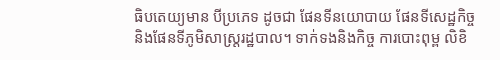ធិបតេយ្យមាន បីប្រភេទ ដូចជា ផែនទីនយោបាយ ផែនទីសេដ្ឋកិច្ច និងផែនទីភូមិសាស្ដ្ររដ្ឋបាល។ ទាក់ទងនិងកិច្ច ការបោះពុម្ព លិខិ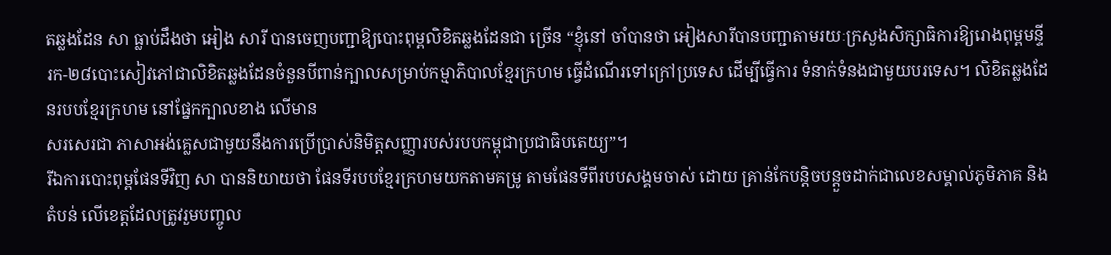តឆ្លងដែន សា ធ្លាប់ដឹងថា អៀង សារី បានចេញបញ្ជាឱ្យបោះពុម្ពលិខិតឆ្លងដែនជា ច្រើន “ខ្ញុំនៅ ចាំបានថា អៀងសារីបានបញ្ជាតាមរយៈក្រសួងសិក្សាធិការឱ្យរោងពុម្ពមន្ទីរក-២៨បោះសៀវភៅជាលិខិតឆ្លងដែនចំនួនបីពាន់ក្បាលសម្រាប់កម្មាភិបាលខ្មែរក្រហម ធ្វើដំណើរទៅក្រៅប្រទេស ដើម្បីធ្វើការ ទំនាក់ទំនងជាមួយបរទេស។ លិខិតឆ្លងដែនរបបខ្មែរក្រហម នៅផ្នែកក្បាលខាង លើមាន
សរសេរជា ភាសាអង់គ្លេសជាមួយនឹងការប្រើប្រាស់និមិត្ដសញ្ញារបស់របបកម្ពុជាប្រជាធិបតេយ្យ”។
រីឯការបោះពុម្ពផែនទីវិញ សា បាននិយាយថា ផែនទីរបបខ្មែរក្រហមយកតាមគម្រូ តាមផែនទីពីរបបសង្គមចាស់ ដោយ គ្រាន់កែបន្ដិចបន្ដួចដាក់ជាលេខសម្គាល់ភូមិភាគ និងតំបន់ លើខេត្ដដែលត្រូវរួមបញ្ចូល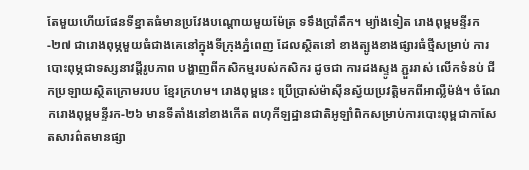តែមួយហើយផែនទីខ្នាតធំមានប្រវែងបណ្ដោយមួយម៉ែត្រ ទទឹងប្រាំតឹក។ ម្យ៉ាងទៀត រោងពុម្ពមន្ទីរក-២៧ ជារោងពុម្ភមួយធំជាងគេនៅក្នុងទីក្រុងភ្នំពេញ ដែលស្ថិតនៅ ខាងត្បូងខាងផ្សារធំថ្មីសម្រាប់ ការបោះពុម្ភជាទស្សនាវដ្ដីរូបភាព បង្ហាញពីកសិកម្មរបស់កសិករ ដូចជា ការដងស្ទូង ភ្ជួររាស់ លើកទំនប់ ជីកប្រឡាយស្ថិតក្រោមរបប ខ្មែរក្រហម។ រោងពុម្ពនេះ ប្រើប្រាស់ម៉ាស៊ីនស្វ័យប្រវត្ដិមកពីអាល្លឺម៉ង់។ ចំណែករោងពុម្ពមន្ទីរក-២៦ មានទីតាំងនៅខាងកើត ពហុកីឡដ្ឋានជាតិអូឡាំពិកសម្រាប់ការបោះពុម្ពជាកាសែតសារព៌តមានផ្សា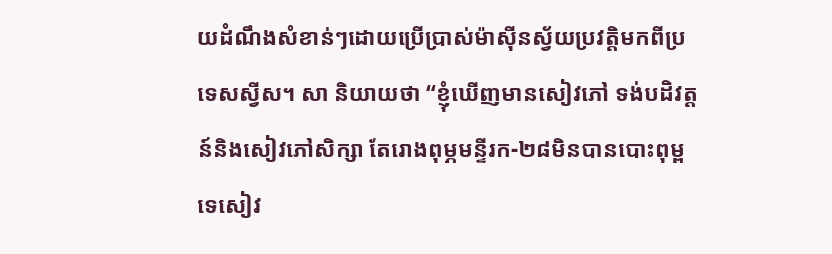យដំណឹងសំខាន់ៗដោយប្រើប្រាស់ម៉ាស៊ីនស្វ័យប្រវត្ដិមកពីប្រទេសស្វីស។ សា និយាយថា “ខ្ញុំឃើញមានសៀវភៅ ទង់បដិវត្ដន៍និងសៀវភៅសិក្សា តែរោងពុម្ភមន្ទីរក-២៨មិនបានបោះពុម្ពទេសៀវ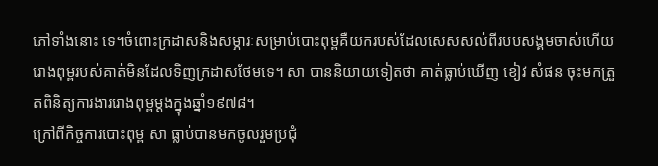ភៅទាំងនោះ ទេ។ចំពោះក្រដាសនិងសម្ភារៈសម្រាប់បោះពុម្ពគឺយករបស់ដែលសេសសល់ពីរបបសង្គមចាស់ហើយរោងពុម្ពរបស់គាត់មិនដែលទិញក្រដាសថែមទេ។ សា បាននិយាយទៀតថា គាត់ធ្លាប់ឃើញ ខៀវ សំផន ចុះមកត្រួតពិនិត្យការងាររោងពុម្ពម្ដងក្នុងឆ្នាំ១៩៧៨។
ក្រៅពីកិច្ចការបោះពុម្ព សា ធ្លាប់បានមកចូលរួមប្រជុំ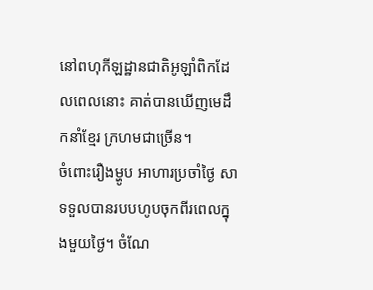នៅពហុកីឡដ្ឋានជាតិអូឡាំពិកដែលពេលនោះ គាត់បានឃើញមេដឹកនាំខ្មែរ ក្រហមជាច្រើន។
ចំពោះរឿងម្ហូប អាហារប្រចាំថ្ងៃ សា ទទួលបានរបបហូបចុកពីរពេលក្នុងមួយថ្ងៃ។ ចំណែ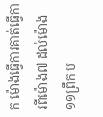ក ម៉ោងធ្វើការគាត់ធ្វើការពីម៉ោង៧ ដល់ម៉ោង១១ព្រឹក ប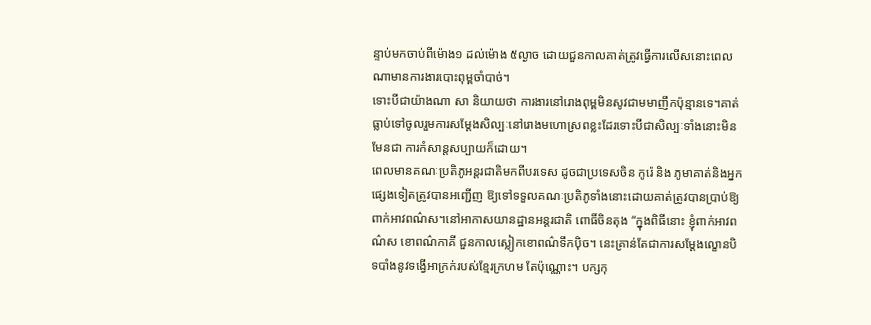ន្ទាប់មកចាប់ពីម៉ោង១ ដល់ម៉ោង ៥ល្ងាច ដោយជួនកាលគាត់ត្រូវធ្វើការលើសនោះពេលណាមានការងារបោះពុម្ពចាំបាច់។
ទោះបីជាយ៉ាងណា សា និយាយថា ការងារនៅរោងពុម្ពមិនសូវជាមមាញឹកប៉ុន្មានទេ។គាត់ធ្លាប់ទៅចូលរួមការសម្ដែងសិល្បៈនៅរោងមហោស្រពខ្លះដែរទោះបីជាសិល្បៈទាំងនោះមិនមែនជា ការកំសាន្តសប្បាយក៏ដោយ។
ពេលមានគណៈប្រតិភូអន្ដរជាតិមកពីបរទេស ដូចជាប្រទេសចិន កូរ៉េ និង ភូមាគាត់និងអ្នកផ្សេងទៀតត្រូវបានអញ្ជើញ ឱ្យទៅទទួលគណៈប្រតិភូទាំងនោះដោយគាត់ត្រូវបានប្រាប់ឱ្យ ពាក់អាវពណ៌ស។នៅអាកាសយានដ្ឋានអន្ដរជាតិ ពោធិ៍ចិនតុង “ក្នុងពិធីនោះ ខ្ញុំពាក់អាវពណ៌ស ខោពណ៌កាគី ជួនកាលស្លៀកខោពណ៌ទឹកប៉ិច។ នេះគ្រាន់តែជាការសម្ដែងល្ខោនបិទបាំងនូវទង្វើអាក្រក់របស់ខ្មែរក្រហម តែប៉ុណ្ណោះ។ បក្សកុ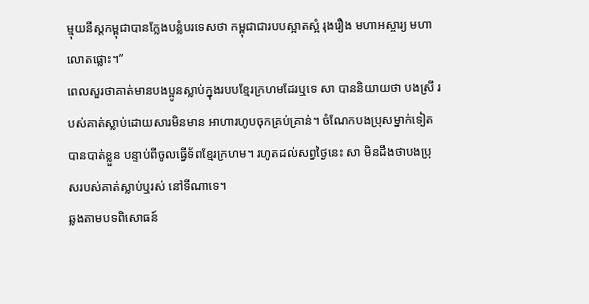ម្មុយនីស្ដកម្ពុជាបានក្លែងបន្លំបរទេសថា កម្ពុជាជារបបស្អាតស្អំ រុងរឿង មហាអស្ចារ្យ មហាលោតផ្លោះ។”
ពេលសួរថាគាត់មានបងប្អូនស្លាប់ក្នុងរបបខ្មែរក្រហមដែរឬទេ សា បាននិយាយថា បងស្រី របស់គាត់ស្លាប់ដោយសារមិនមាន អាហារហូបចុកគ្រប់គ្រាន់។ ចំណែកបងប្រុសម្នាក់ទៀត បានបាត់ខ្លួន បន្ទាប់ពីចូលធ្វើទ័ពខ្មែរក្រហម។ រហូតដល់សព្វថ្ងៃនេះ សា មិនដឹងថាបងប្រុសរបស់គាត់ស្លាប់ឬរស់ នៅទីណាទេ។
ឆ្លងតាមបទពិសោធន៍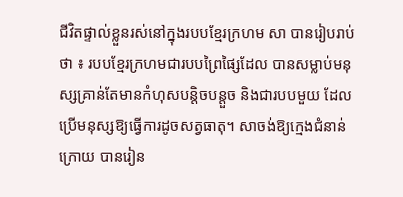ជីវិតផ្ទាល់ខ្លួនរស់នៅក្នុងរបបខ្មែរក្រហម សា បានរៀបរាប់ថា ៖ របបខ្មែរក្រហមជារបបព្រៃផ្សៃដែល បានសម្លាប់មនុស្សគ្រាន់តែមានកំហុសបន្ដិចបន្ដួច និងជារបបមួយ ដែលប្រើមនុស្សឱ្យធ្វើការដូចសត្វធាតុ។ សាចង់ឱ្យក្មេងជំនាន់ ក្រោយ បានរៀន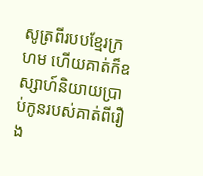សូត្រពីរបបខ្មែរក្រហម ហើយគាត់ក៏ឧស្សាហ៍និយាយប្រាប់កូនរបស់គាត់ពីរឿង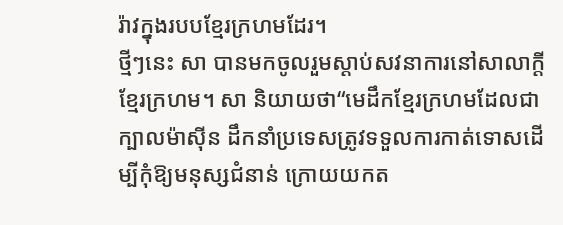រ៉ាវក្នុងរបបខ្មែរក្រហមដែរ។
ថ្មីៗនេះ សា បានមកចូលរួមស្ដាប់សវនាការនៅសាលាក្ដីខ្មែរក្រហម។ សា និយាយថា“មេដឹកខ្មែរក្រហមដែលជាក្បាលម៉ាស៊ីន ដឹកនាំប្រទេសត្រូវទទួលការកាត់ទោសដើម្បីកុំឱ្យមនុស្សជំនាន់ ក្រោយយកត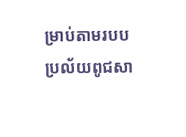ម្រាប់តាមរបបប្រល័យពូជសា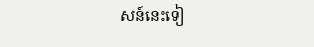សន៍នេះទៀ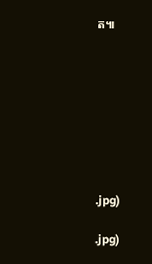ត៕








.jpg)

.jpg)